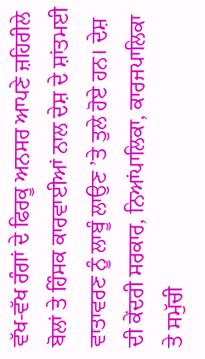ਵੱਖ-ਵੱਖ ਰੰਗਾਂ ਦੇ ਫਿਰਕੂ ਅਨਸਰ ਆਪਣੇ ਜ਼ਹਿਰੀਲੇ ਬੋਲਾਂ ਤੇ ਹਿੰਸਕ ਕਾਰਵਾਈਆਂ ਨਾਲ ਦੇਸ਼ ਦੇ ਸ਼ਾਂਤਮਈ ਵਾਤਾਵਰਣ ਨੂੰ ਲਾਬੂੰ ਲਾਉਣ ’ਤੇ ਤੁਲੇ ਹੋਏ ਹਨ। ਦੇਸ਼ ਦੀ ਕੇਂਦਰੀ ਸਰਕਾਰ, ਨਿਆਂਪਾਲਿਕਾ, ਕਾਰਜਪਾਲਿਕਾ ਤੇ ਸਮੁੱਚੀ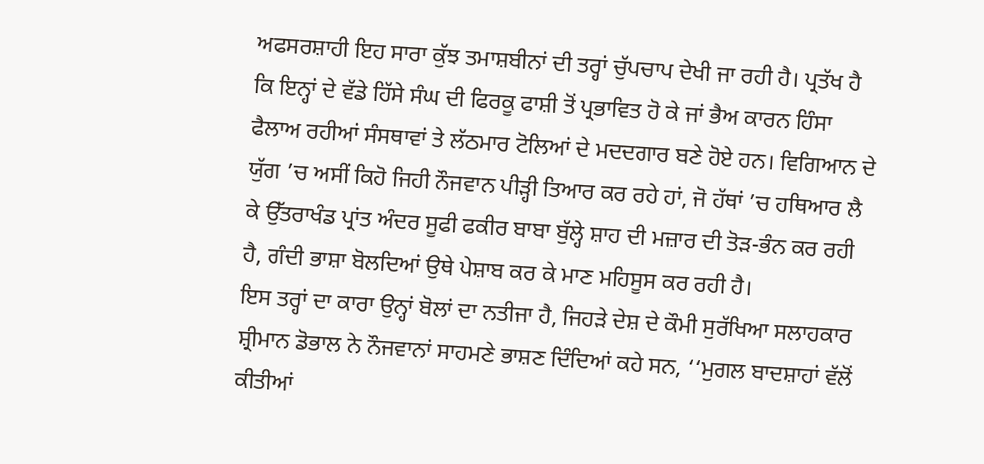ਅਫਸਰਸ਼ਾਹੀ ਇਹ ਸਾਰਾ ਕੁੱਝ ਤਮਾਸ਼ਬੀਨਾਂ ਦੀ ਤਰ੍ਹਾਂ ਚੁੱਪਚਾਪ ਦੇਖੀ ਜਾ ਰਹੀ ਹੈ। ਪ੍ਰਤੱਖ ਹੈ ਕਿ ਇਨ੍ਹਾਂ ਦੇ ਵੱਡੇ ਹਿੱਸੇ ਸੰਘ ਦੀ ਫਿਰਕੂ ਫਾਸ਼ੀ ਤੋਂ ਪ੍ਰਭਾਵਿਤ ਹੋ ਕੇ ਜਾਂ ਭੈਅ ਕਾਰਨ ਹਿੰਸਾ ਫੈਲਾਅ ਰਹੀਆਂ ਸੰਸਥਾਵਾਂ ਤੇ ਲੱਠਮਾਰ ਟੋਲਿਆਂ ਦੇ ਮਦਦਗਾਰ ਬਣੇ ਹੋਏ ਹਨ। ਵਿਗਿਆਨ ਦੇ ਯੁੱਗ ’ਚ ਅਸੀਂ ਕਿਹੋ ਜਿਹੀ ਨੌਜਵਾਨ ਪੀੜ੍ਹੀ ਤਿਆਰ ਕਰ ਰਹੇ ਹਾਂ, ਜੋ ਹੱਥਾਂ ’ਚ ਹਥਿਆਰ ਲੈ ਕੇ ਉੱਤਰਾਖੰਡ ਪ੍ਰਾਂਤ ਅੰਦਰ ਸੂਫੀ ਫਕੀਰ ਬਾਬਾ ਬੁੱਲ੍ਹੇ ਸ਼ਾਹ ਦੀ ਮਜ਼ਾਰ ਦੀ ਤੋੜ-ਭੰਨ ਕਰ ਰਹੀ ਹੈ, ਗੰਦੀ ਭਾਸ਼ਾ ਬੋਲਦਿਆਂ ਉਥੇ ਪੇਸ਼ਾਬ ਕਰ ਕੇ ਮਾਣ ਮਹਿਸੂਸ ਕਰ ਰਹੀ ਹੈ।
ਇਸ ਤਰ੍ਹਾਂ ਦਾ ਕਾਰਾ ਉਨ੍ਹਾਂ ਬੋਲਾਂ ਦਾ ਨਤੀਜਾ ਹੈ, ਜਿਹੜੇ ਦੇਸ਼ ਦੇ ਕੌਮੀ ਸੁਰੱਖਿਆ ਸਲਾਹਕਾਰ ਸ਼੍ਰੀਮਾਨ ਡੋਭਾਲ ਨੇ ਨੌਜਵਾਨਾਂ ਸਾਹਮਣੇ ਭਾਸ਼ਣ ਦਿੰਦਿਆਂ ਕਹੇ ਸਨ, ‘‘ਮੁਗਲ ਬਾਦਸ਼ਾਹਾਂ ਵੱਲੋਂ ਕੀਤੀਆਂ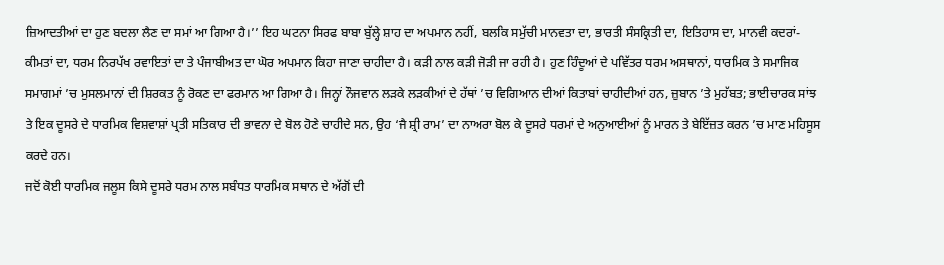ਜ਼ਿਆਦਤੀਆਂ ਦਾ ਹੁਣ ਬਦਲਾ ਲੈਣ ਦਾ ਸਮਾਂ ਆ ਗਿਆ ਹੈ।’’ ਇਹ ਘਟਨਾ ਸਿਰਫ ਬਾਬਾ ਬੁੱਲ੍ਹੇ ਸ਼ਾਹ ਦਾ ਅਪਮਾਨ ਨਹੀਂ, ਬਲਕਿ ਸਮੁੱਚੀ ਮਾਨਵਤਾ ਦਾ, ਭਾਰਤੀ ਸੰਸਕ੍ਰਿਤੀ ਦਾ, ਇਤਿਹਾਸ ਦਾ, ਮਾਨਵੀ ਕਦਰਾਂ-ਕੀਮਤਾਂ ਦਾ, ਧਰਮ ਨਿਰਪੱਖ ਰਵਾਇਤਾਂ ਦਾ ਤੇ ਪੰਜਾਬੀਅਤ ਦਾ ਘੋਰ ਅਪਮਾਨ ਕਿਹਾ ਜਾਣਾ ਚਾਹੀਦਾ ਹੈ। ਕੜੀ ਨਾਲ ਕੜੀ ਜੋੜੀ ਜਾ ਰਹੀ ਹੈ। ਹੁਣ ਹਿੰਦੂਆਂ ਦੇ ਪਵਿੱਤਰ ਧਰਮ ਅਸਥਾਨਾਂ, ਧਾਰਮਿਕ ਤੇ ਸਮਾਜਿਕ ਸਮਾਗਮਾਂ ’ਚ ਮੁਸਲਮਾਨਾਂ ਦੀ ਸ਼ਿਰਕਤ ਨੂੰ ਰੋਕਣ ਦਾ ਫਰਮਾਨ ਆ ਗਿਆ ਹੈ। ਜਿਨ੍ਹਾਂ ਨੌਜਵਾਨ ਲੜਕੇ ਲੜਕੀਆਂ ਦੇ ਹੱਥਾਂ ’ਚ ਵਿਗਿਆਨ ਦੀਆਂ ਕਿਤਾਬਾਂ ਚਾਹੀਦੀਆਂ ਹਨ, ਜ਼ੁਬਾਨ ’ਤੇ ਮੁਹੱਬਤ; ਭਾਈਚਾਰਕ ਸਾਂਝ ਤੇ ਇਕ ਦੂਸਰੇ ਦੇ ਧਾਰਮਿਕ ਵਿਸ਼ਵਾਸ਼ਾਂ ਪ੍ਰਤੀ ਸਤਿਕਾਰ ਦੀ ਭਾਵਨਾ ਦੇ ਬੋਲ ਹੋਣੇ ਚਾਹੀਦੇ ਸਨ, ਉਹ ‘ਜੈ ਸ਼੍ਰੀ ਰਾਮ’ ਦਾ ਨਾਅਰਾ ਬੋਲ ਕੇ ਦੂਸਰੇ ਧਰਮਾਂ ਦੇ ਅਨੁਆਈਆਂ ਨੂੰ ਮਾਰਨ ਤੇ ਬੇਇੱਜ਼ਤ ਕਰਨ ’ਚ ਮਾਣ ਮਹਿਸੂਸ ਕਰਦੇ ਹਨ।
ਜਦੋਂ ਕੋਈ ਧਾਰਮਿਕ ਜਲੂਸ ਕਿਸੇ ਦੂਸਰੇ ਧਰਮ ਨਾਲ ਸਬੰਧਤ ਧਾਰਮਿਕ ਸਥਾਨ ਦੇ ਅੱਗੋਂ ਦੀ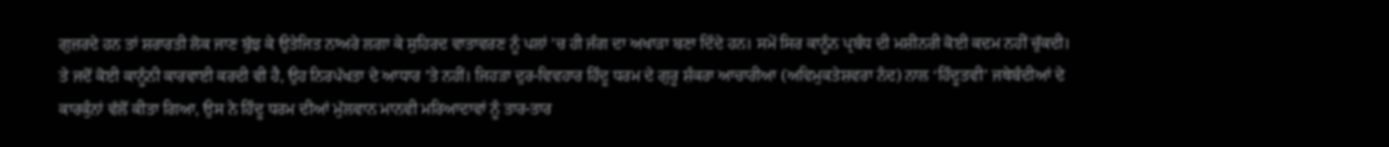ਗੁਜ਼ਰਦੇ ਹਨ ਤਾਂ ਸ਼ਰਾਰਤੀ ਲੋਕ ਜਾਣ ਬੁੱਝ ਕੇ ਉਤੇਜਿਤ ਨਾਅਰੇ ਲਗਾ ਕੇ ਸੁਹਿਰਦ ਵਾਤਾਵਰਣ ਨੂੰ ਪਲਾਂ ’ਚ ਹੀ ਜੰਗ ਦਾ ਅਖਾੜਾ ਬਣਾ ਦਿੰਦੇ ਹਨ। ਸਮੇਂ ਸਿਰ ਕਾਨੂੰਨ ਪ੍ਰਬੰਧ ਦੀ ਮਸ਼ੀਨਰੀ ਕੋਈ ਕਦਮ ਨਹੀਂ ਚੁੱਕਦੀ। ਤੇ ਜਦੋਂ ਕੋਈ ਕਾਨੂੰਨੀ ਕਾਰਵਾਈ ਕਰਦੀ ਵੀ ਹੈ, ਉਹ ਨਿਰਪੱਖਤਾ ਦੇ ਆਧਾਰ ’ਤੇ ਨਹੀਂ। ਜਿਹੜਾ ਦੁਰ-ਵਿਵਹਾਰ ਹਿੰਦੂ ਧਰਮ ਦੇ ਗੁਰੂ ਸ਼ੰਕਰਾ ਆਚਾਰੀਆ (ਅਵਿਮੁਕਤੇਸ਼ਵਰਾ ਨੰਦ) ਨਾਲ ‘ਹਿੰਦੂਤਵੀ’ ਜਥੇਬੰਦੀਆਂ ਦੇ ਕਾਰਕੁੰਨਾਂ ਵੱਲੋਂ ਕੀਤਾ ਗਿਆ, ਉਸ ਨੇ ਹਿੰਦੂ ਧਰਮ ਦੀਆਂ ਮੁੱਲਵਾਨ ਮਾਨਵੀ ਮਰਿਆਦਾਵਾਂ ਨੂੰ ਤਾਰ-ਤਾਰ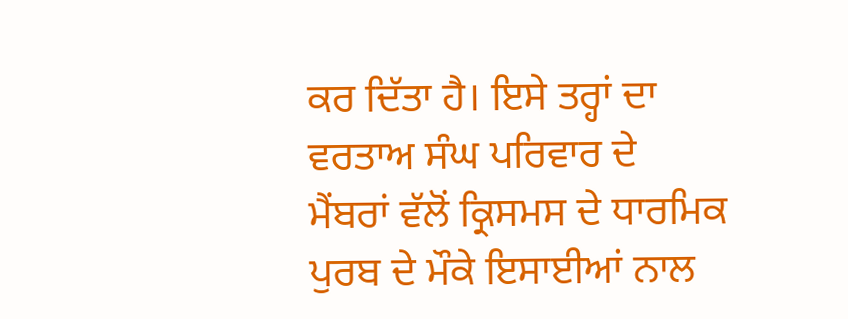ਕਰ ਦਿੱਤਾ ਹੈ। ਇਸੇ ਤਰ੍ਹਾਂ ਦਾ ਵਰਤਾਅ ਸੰਘ ਪਰਿਵਾਰ ਦੇ ਮੈਂਬਰਾਂ ਵੱਲੋਂ ਕ੍ਰਿਸਮਸ ਦੇ ਧਾਰਮਿਕ ਪੁਰਬ ਦੇ ਮੌਕੇ ਇਸਾਈਆਂ ਨਾਲ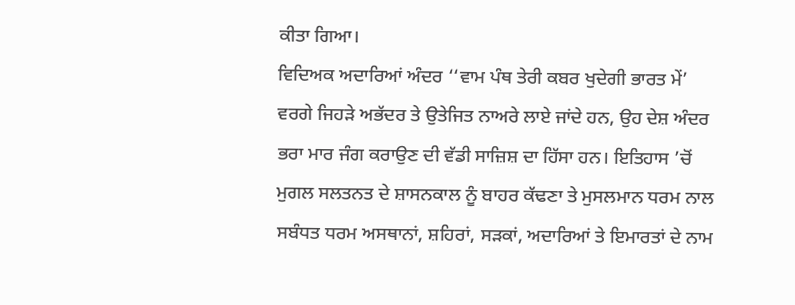ਕੀਤਾ ਗਿਆ।
ਵਿਦਿਅਕ ਅਦਾਰਿਆਂ ਅੰਦਰ ‘‘ਵਾਮ ਪੰਥ ਤੇਰੀ ਕਬਰ ਖੁਦੇਗੀ ਭਾਰਤ ਮੇਂ’ ਵਰਗੇ ਜਿਹੜੇ ਅਭੱਦਰ ਤੇ ਉਤੇਜਿਤ ਨਾਅਰੇ ਲਾਏ ਜਾਂਦੇ ਹਨ, ਉਹ ਦੇਸ਼ ਅੰਦਰ ਭਰਾ ਮਾਰ ਜੰਗ ਕਰਾਉਣ ਦੀ ਵੱਡੀ ਸਾਜ਼ਿਸ਼ ਦਾ ਹਿੱਸਾ ਹਨ। ਇਤਿਹਾਸ ’ਚੋਂ ਮੁਗਲ ਸਲਤਨਤ ਦੇ ਸ਼ਾਸਨਕਾਲ ਨੂੰ ਬਾਹਰ ਕੱਢਣਾ ਤੇ ਮੁਸਲਮਾਨ ਧਰਮ ਨਾਲ ਸਬੰਧਤ ਧਰਮ ਅਸਥਾਨਾਂ, ਸ਼ਹਿਰਾਂ, ਸੜਕਾਂ, ਅਦਾਰਿਆਂ ਤੇ ਇਮਾਰਤਾਂ ਦੇ ਨਾਮ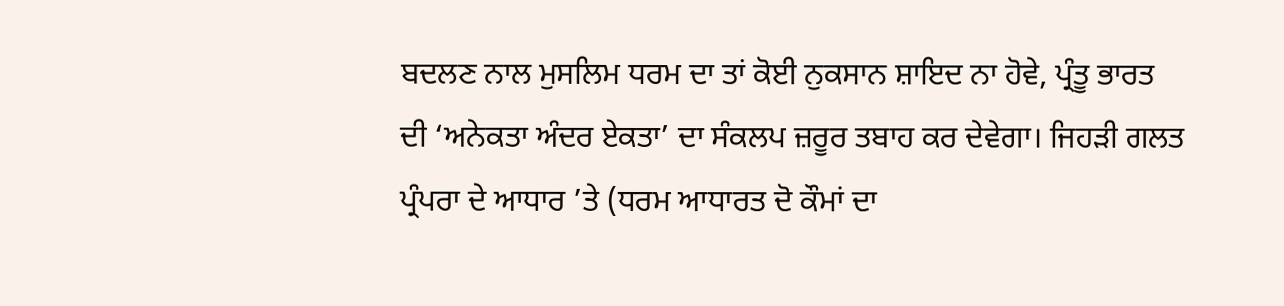ਬਦਲਣ ਨਾਲ ਮੁਸਲਿਮ ਧਰਮ ਦਾ ਤਾਂ ਕੋਈ ਨੁਕਸਾਨ ਸ਼ਾਇਦ ਨਾ ਹੋਵੇ, ਪ੍ਰੰਤੂ ਭਾਰਤ ਦੀ ‘ਅਨੇਕਤਾ ਅੰਦਰ ਏਕਤਾ’ ਦਾ ਸੰਕਲਪ ਜ਼ਰੂਰ ਤਬਾਹ ਕਰ ਦੇਵੇਗਾ। ਜਿਹੜੀ ਗਲਤ ਪ੍ਰੰਪਰਾ ਦੇ ਆਧਾਰ ’ਤੇ (ਧਰਮ ਆਧਾਰਤ ਦੋ ਕੌਮਾਂ ਦਾ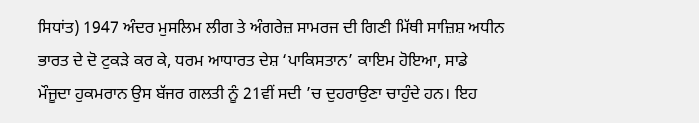ਸਿਧਾਂਤ) 1947 ਅੰਦਰ ਮੁਸਲਿਮ ਲੀਗ ਤੇ ਅੰਗਰੇਜ਼ ਸਾਮਰਜ ਦੀ ਗਿਣੀ ਮਿੱਥੀ ਸਾਜ਼ਿਸ਼ ਅਧੀਨ ਭਾਰਤ ਦੇ ਦੋ ਟੁਕੜੇ ਕਰ ਕੇ, ਧਰਮ ਆਧਾਰਤ ਦੇਸ਼ ‘ਪਾਕਿਸਤਾਨ’ ਕਾਇਮ ਹੋਇਆ, ਸਾਡੇ ਮੌਜੂਦਾ ਹੁਕਮਰਾਨ ਉਸ ਬੱਜਰ ਗਲਤੀ ਨੂੰ 21ਵੀਂ ਸਦੀ ’ਚ ਦੁਹਰਾਉਣਾ ਚਾਹੁੰਦੇ ਹਨ। ਇਹ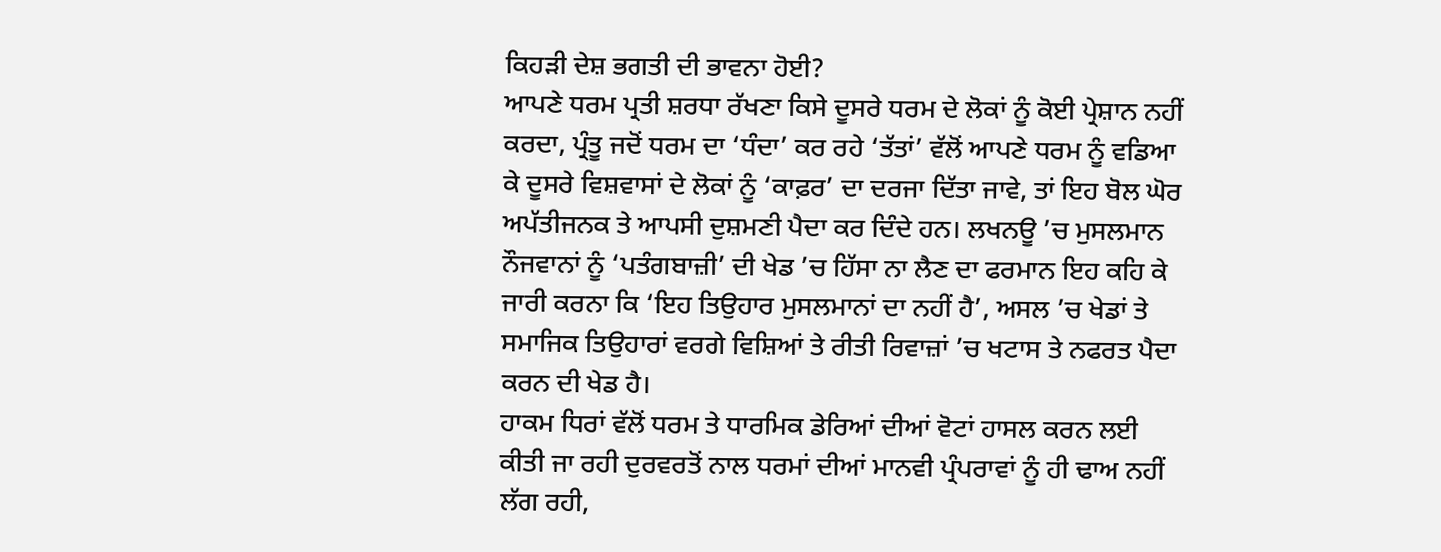ਕਿਹੜੀ ਦੇਸ਼ ਭਗਤੀ ਦੀ ਭਾਵਨਾ ਹੋਈ?
ਆਪਣੇ ਧਰਮ ਪ੍ਰਤੀ ਸ਼ਰਧਾ ਰੱਖਣਾ ਕਿਸੇ ਦੂਸਰੇ ਧਰਮ ਦੇ ਲੋਕਾਂ ਨੂੰ ਕੋਈ ਪ੍ਰੇਸ਼ਾਨ ਨਹੀਂ ਕਰਦਾ, ਪ੍ਰੰਤੂ ਜਦੋਂ ਧਰਮ ਦਾ ‘ਧੰਦਾ’ ਕਰ ਰਹੇ ‘ਤੱਤਾਂ’ ਵੱਲੋਂ ਆਪਣੇ ਧਰਮ ਨੂੰ ਵਡਿਆ ਕੇ ਦੂਸਰੇ ਵਿਸ਼ਵਾਸਾਂ ਦੇ ਲੋਕਾਂ ਨੂੰ ‘ਕਾਫ਼ਰ’ ਦਾ ਦਰਜਾ ਦਿੱਤਾ ਜਾਵੇ, ਤਾਂ ਇਹ ਬੋਲ ਘੋਰ ਅਪੱਤੀਜਨਕ ਤੇ ਆਪਸੀ ਦੁਸ਼ਮਣੀ ਪੈਦਾ ਕਰ ਦਿੰਦੇ ਹਨ। ਲਖਨਊ ’ਚ ਮੁਸਲਮਾਨ ਨੌਜਵਾਨਾਂ ਨੂੰ ‘ਪਤੰਗਬਾਜ਼ੀ’ ਦੀ ਖੇਡ ’ਚ ਹਿੱਸਾ ਨਾ ਲੈਣ ਦਾ ਫਰਮਾਨ ਇਹ ਕਹਿ ਕੇ ਜਾਰੀ ਕਰਨਾ ਕਿ ‘ਇਹ ਤਿਉਹਾਰ ਮੁਸਲਮਾਨਾਂ ਦਾ ਨਹੀਂ ਹੈ’, ਅਸਲ ’ਚ ਖੇਡਾਂ ਤੇ ਸਮਾਜਿਕ ਤਿਉਹਾਰਾਂ ਵਰਗੇ ਵਿਸ਼ਿਆਂ ਤੇ ਰੀਤੀ ਰਿਵਾਜ਼ਾਂ ’ਚ ਖਟਾਸ ਤੇ ਨਫਰਤ ਪੈਦਾ ਕਰਨ ਦੀ ਖੇਡ ਹੈ।
ਹਾਕਮ ਧਿਰਾਂ ਵੱਲੋਂ ਧਰਮ ਤੇ ਧਾਰਮਿਕ ਡੇਰਿਆਂ ਦੀਆਂ ਵੋਟਾਂ ਹਾਸਲ ਕਰਨ ਲਈ ਕੀਤੀ ਜਾ ਰਹੀ ਦੁਰਵਰਤੋਂ ਨਾਲ ਧਰਮਾਂ ਦੀਆਂ ਮਾਨਵੀ ਪ੍ਰੰਪਰਾਵਾਂ ਨੂੰ ਹੀ ਢਾਅ ਨਹੀਂ ਲੱਗ ਰਹੀ,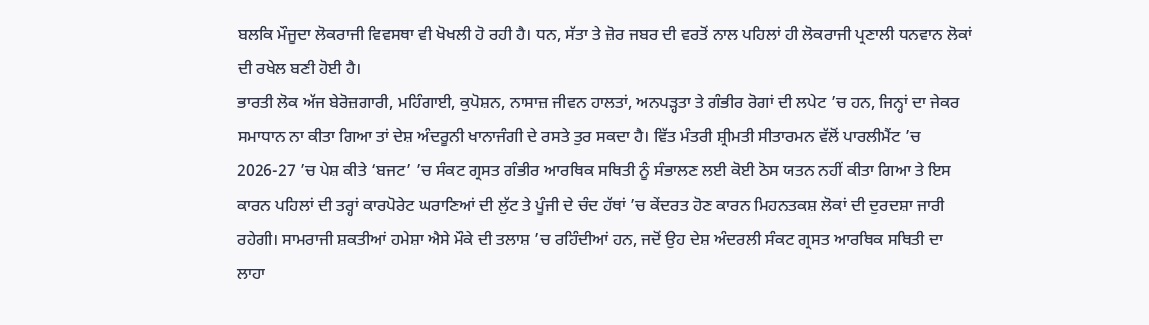ਬਲਕਿ ਮੌਜੂਦਾ ਲੋਕਰਾਜੀ ਵਿਵਸਥਾ ਵੀ ਖੋਖਲੀ ਹੋ ਰਹੀ ਹੈ। ਧਨ, ਸੱਤਾ ਤੇ ਜ਼ੋਰ ਜਬਰ ਦੀ ਵਰਤੋਂ ਨਾਲ ਪਹਿਲਾਂ ਹੀ ਲੋਕਰਾਜੀ ਪ੍ਰਣਾਲੀ ਧਨਵਾਨ ਲੋਕਾਂ ਦੀ ਰਖੇਲ ਬਣੀ ਹੋਈ ਹੈ।
ਭਾਰਤੀ ਲੋਕ ਅੱਜ ਬੇਰੋਜ਼ਗਾਰੀ, ਮਹਿੰਗਾਈ, ਕੁਪੋਸ਼ਨ, ਨਾਸਾਜ਼ ਜੀਵਨ ਹਾਲਤਾਂ, ਅਨਪੜ੍ਹਤਾ ਤੇ ਗੰਭੀਰ ਰੋਗਾਂ ਦੀ ਲਪੇਟ ’ਚ ਹਨ, ਜਿਨ੍ਹਾਂ ਦਾ ਜੇਕਰ ਸਮਾਧਾਨ ਨਾ ਕੀਤਾ ਗਿਆ ਤਾਂ ਦੇਸ਼ ਅੰਦਰੂਨੀ ਖਾਨਾਜੰਗੀ ਦੇ ਰਸਤੇ ਤੁਰ ਸਕਦਾ ਹੈ। ਵਿੱਤ ਮੰਤਰੀ ਸ਼੍ਰੀਮਤੀ ਸੀਤਾਰਮਨ ਵੱਲੋਂ ਪਾਰਲੀਮੈਂਟ ’ਚ 2026-27 ’ਚ ਪੇਸ਼ ਕੀਤੇ ‘ਬਜਟ’ ’ਚ ਸੰਕਟ ਗ੍ਰਸਤ ਗੰਭੀਰ ਆਰਥਿਕ ਸਥਿਤੀ ਨੂੰ ਸੰਭਾਲਣ ਲਈ ਕੋਈ ਠੋਸ ਯਤਨ ਨਹੀਂ ਕੀਤਾ ਗਿਆ ਤੇ ਇਸ ਕਾਰਨ ਪਹਿਲਾਂ ਦੀ ਤਰ੍ਹਾਂ ਕਾਰਪੋਰੇਟ ਘਰਾਣਿਆਂ ਦੀ ਲੁੱਟ ਤੇ ਪੂੰਜੀ ਦੇ ਚੰਦ ਹੱਥਾਂ ’ਚ ਕੇਂਦਰਤ ਹੋਣ ਕਾਰਨ ਮਿਹਨਤਕਸ਼ ਲੋਕਾਂ ਦੀ ਦੁਰਦਸ਼ਾ ਜਾਰੀ ਰਹੇਗੀ। ਸਾਮਰਾਜੀ ਸ਼ਕਤੀਆਂ ਹਮੇਸ਼ਾ ਐਸੇ ਮੌਕੇ ਦੀ ਤਲਾਸ਼ ’ਚ ਰਹਿੰਦੀਆਂ ਹਨ, ਜਦੋਂ ਉਹ ਦੇਸ਼ ਅੰਦਰਲੀ ਸੰਕਟ ਗ੍ਰਸਤ ਆਰਥਿਕ ਸਥਿਤੀ ਦਾ ਲਾਹਾ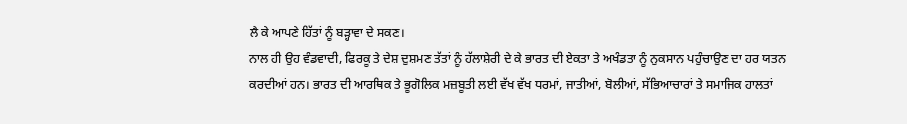ਲੈ ਕੇ ਆਪਣੇ ਹਿੱਤਾਂ ਨੂੰ ਬੜ੍ਹਾਵਾ ਦੇ ਸਕਣ।
ਨਾਲ ਹੀ ਉਹ ਵੰਡਵਾਦੀ, ਫਿਰਕੂ ਤੇ ਦੇਸ਼ ਦੁਸ਼ਮਣ ਤੱਤਾਂ ਨੂੰ ਹੱਲਾਸ਼ੇਰੀ ਦੇ ਕੇ ਭਾਰਤ ਦੀ ਏਕਤਾ ਤੇ ਅਖੰਡਤਾ ਨੂੰ ਨੁਕਸਾਨ ਪਹੁੰਚਾਉਣ ਦਾ ਹਰ ਯਤਨ ਕਰਦੀਆਂ ਹਨ। ਭਾਰਤ ਦੀ ਆਰਥਿਕ ਤੇ ਭੂਗੋਲਿਕ ਮਜ਼ਬੂਤੀ ਲਈ ਵੱਖ ਵੱਖ ਧਰਮਾਂ, ਜਾਤੀਆਂ, ਬੋਲੀਆਂ, ਸੱਭਿਆਚਾਰਾਂ ਤੇ ਸਮਾਜਿਕ ਹਾਲਤਾਂ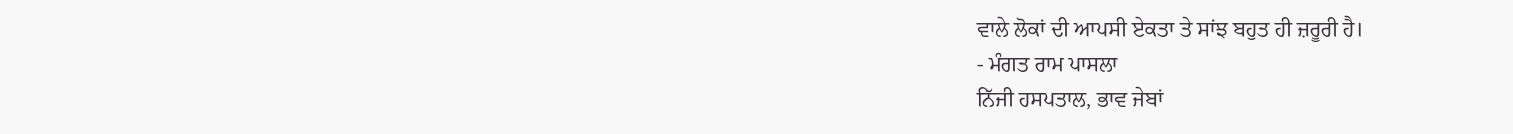ਵਾਲੇ ਲੋਕਾਂ ਦੀ ਆਪਸੀ ਏਕਤਾ ਤੇ ਸਾਂਝ ਬਹੁਤ ਹੀ ਜ਼ਰੂਰੀ ਹੈ।
- ਮੰਗਤ ਰਾਮ ਪਾਸਲਾ
ਨਿੱਜੀ ਹਸਪਤਾਲ, ਭਾਵ ਜੇਬਾਂ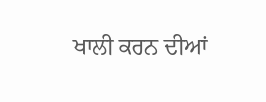ਖਾਲੀ ਕਰਨ ਦੀਆਂ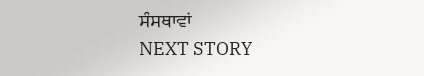ਸੰਸਥਾਵਾਂ
NEXT STORY